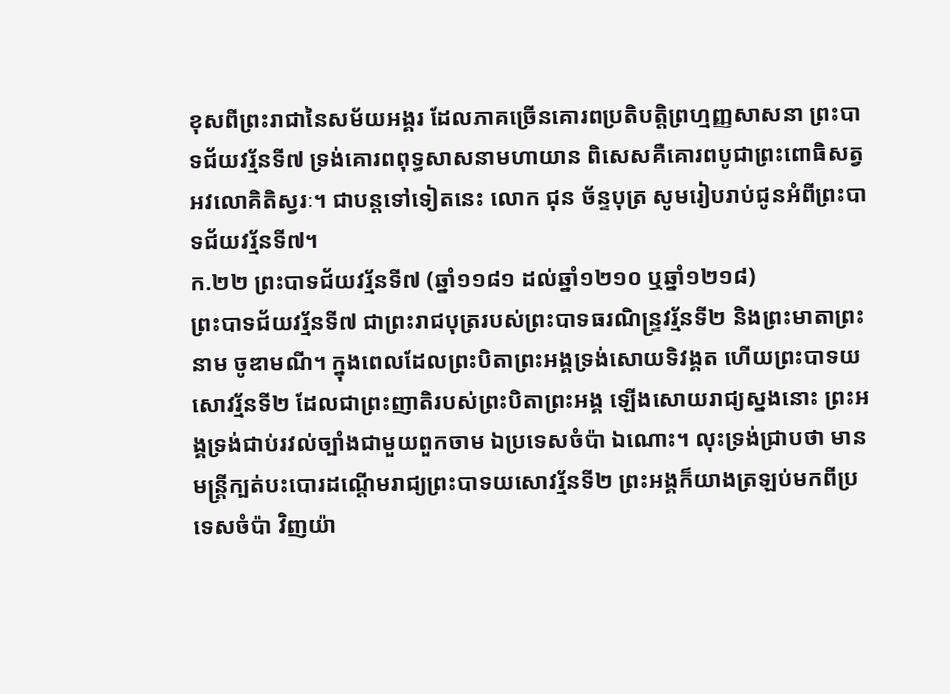ខុសពីព្រះរាជានៃសម័យអង្គរ ដែលភាគច្រើនគោរពប្រតិបត្តិព្រហ្មញ្ញសាសនា ព្រះបាទជ័យវរ្ម័នទី៧ ទ្រង់គោរពពុទ្ធសាសនាមហាយាន ពិសេសគឺគោរពបូជាព្រះពោធិសត្វអវលោគិតិស្វរៈ។ ជាបន្តទៅទៀតនេះ លោក ជុន ច័ន្ទបុត្រ សូមរៀបរាប់ជូនអំពីព្រះបាទជ័យវរ្ម័នទី៧។
ក.២២ ព្រះបាទជ័យវរ្ម័នទី៧ (ឆ្នាំ១១៨១ ដល់ឆ្នាំ១២១០ ឬឆ្នាំ១២១៨)
ព្រះបាទជ័យវរ្ម័នទី៧ ជាព្រះរាជបុត្ររបស់ព្រះបាទធរណិន្ទ្រវរ្ម័នទី២ និងព្រះមាតាព្រះនាម ចូឌាមណី។ ក្នុងពេលដែលព្រះបិតាព្រះអង្គទ្រង់សោយទិវង្គត ហើយព្រះបាទយសោវរ្ម័នទី២ ដែលជាព្រះញាតិរបស់ព្រះបិតាព្រះអង្គ ឡើងសោយរាជ្យស្នងនោះ ព្រះអង្គទ្រង់ជាប់រវល់ច្បាំងជាមួយពួកចាម ឯប្រទេសចំប៉ា ឯណោះ។ លុះទ្រង់ជ្រាបថា មានមន្ត្រីក្បត់បះបោរដណ្ដើមរាជ្យព្រះបាទយសោវរ្ម័នទី២ ព្រះអង្គក៏យាងត្រឡប់មកពីប្រទេសចំប៉ា វិញយ៉ា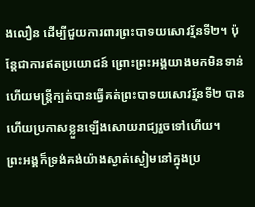ងលឿន ដើម្បីជួយការពារព្រះបាទយសោវរ្ម័នទី២។ ប៉ុន្តែជាការឥតប្រយោជន៍ ព្រោះព្រះអង្គយាងមកមិនទាន់ ហើយមន្ត្រីក្បត់បានធ្វើគត់ព្រះបាទយសោវរ្ម័នទី២ បាន ហើយប្រកាសខ្លួនឡើងសោយរាជ្យរួចទៅហើយ។
ព្រះអង្គក៏ទ្រង់គង់យ៉ាងស្ងាត់ស្ងៀមនៅក្នុងប្រ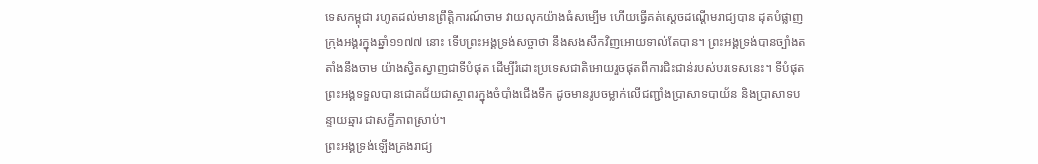ទេសកម្ពុជា រហូតដល់មានព្រឹត្តិការណ៍ចាម វាយលុកយ៉ាងធំសម្បើម ហើយធ្វើគត់ស្ដេចដណ្ដើមរាជ្យបាន ដុតបំផ្លាញក្រុងអង្គរក្នុងឆ្នាំ១១៧៧ នោះ ទើបព្រះអង្គទ្រង់សច្ចាថា នឹងសងសឹកវិញអោយទាល់តែបាន។ ព្រះអង្គទ្រង់បានច្បាំងតតាំងនឹងចាម យ៉ាងស្វិតស្វាញជាទីបំផុត ដើម្បីរំដោះប្រទេសជាតិអោយរួចផុតពីការជិះជាន់របស់បរទេសនេះ។ ទីបំផុត ព្រះអង្គទទួលបានជោគជ័យជាស្ថាពរក្នុងចំបាំងជើងទឹក ដូចមានរូបចម្លាក់លើជញ្ជាំងប្រាសាទបាយ័ន និងប្រាសាទបន្ទាយឆ្មារ ជាសក្ខីភាពស្រាប់។
ព្រះអង្គទ្រង់ឡើងគ្រងរាជ្យ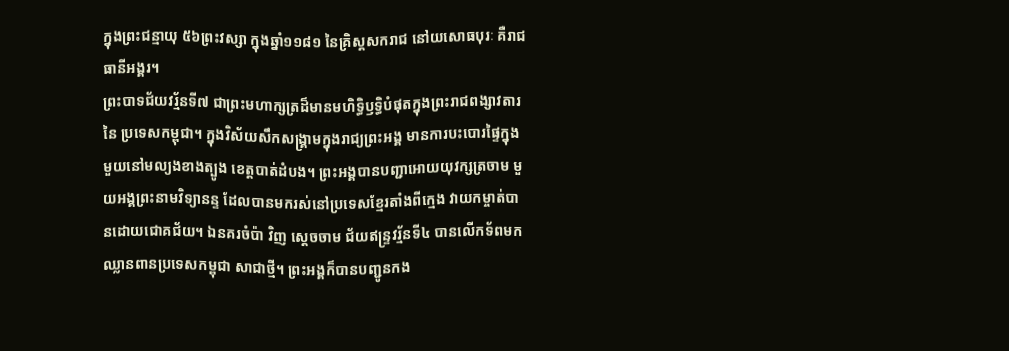ក្នុងព្រះជន្មាយុ ៥៦ព្រះវស្សា ក្នុងឆ្នាំ១១៨១ នៃគ្រិស្តសករាជ នៅយសោធបុរៈ គឺរាជធានីអង្គរ។
ព្រះបាទជ័យវរ្ម័នទី៧ ជាព្រះមហាក្សត្រដ៏មានមហិទ្ធិឫទ្ធិបំផុតក្នុងព្រះរាជពង្សាវតារនៃ ប្រទេសកម្ពុជា។ ក្នុងវិស័យសឹកសង្គ្រាមក្នុងរាជ្យព្រះអង្គ មានការបះបោរផ្ទៃក្នុងមួយនៅមល្យងខាងត្បូង ខេត្តបាត់ដំបង។ ព្រះអង្គបានបញ្ជាអោយយុវក្សត្រចាម មួយអង្គព្រះនាមវិទ្យានន្ទ ដែលបានមករស់នៅប្រទេសខ្មែរតាំងពីក្មេង វាយកម្ចាត់បានដោយជោគជ័យ។ ឯនគរចំប៉ា វិញ ស្ដេចចាម ជ័យឥន្ទ្រវរ្ម័នទី៤ បានលើកទ័ពមកឈ្លានពានប្រទេសកម្ពុជា សាជាថ្មី។ ព្រះអង្គក៏បានបញ្ជូនកង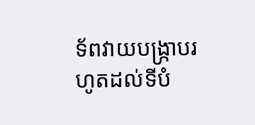ទ័ពវាយបង្ក្រាបរហូតដល់ទីបំ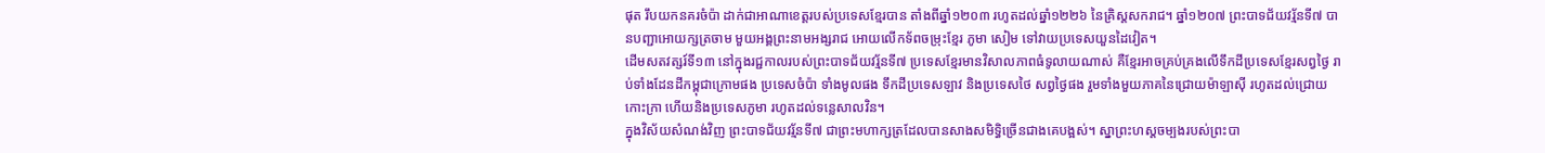ផុត រឹបយកនគរចំប៉ា ដាក់ជាអាណាខេត្តរបស់ប្រទេសខ្មែរបាន តាំងពីឆ្នាំ១២០៣ រហូតដល់ឆ្នាំ១២២៦ នៃគ្រិស្ដសករាជ។ ឆ្នាំ១២០៧ ព្រះបាទជ័យវរ្ម័នទី៧ បានបញ្ជាអោយក្សត្រចាម មួយអង្គព្រះនាមអង្សរាជ អោយលើកទ័ពចម្រុះខ្មែរ ភូមា សៀម ទៅវាយប្រទេសយួនដៃវៀត។
ដើមសតវត្សរ៍ទី១៣ នៅក្នុងរជ្ជកាលរបស់ព្រះបាទជ័យវរ្ម័នទី៧ ប្រទេសខ្មែរមានវិសាលភាពធំទូលាយណាស់ គឺខ្មែរអាចគ្រប់គ្រងលើទឹកដីប្រទេសខ្មែរសព្វថ្ងៃ រាប់ទាំងដែនដីកម្ពុជាក្រោមផង ប្រទេសចំប៉ា ទាំងមូលផង ទឹកដីប្រទេសឡាវ និងប្រទេសថៃ សព្វថ្ងៃផង រួមទាំងមួយភាគនៃជ្រោយម៉ាឡាស៊ី រហូតដល់ជ្រោយកោះក្រា ហើយនិងប្រទេសភូមា រហូតដល់ទន្លេសាលវិន។
ក្នុងវិស័យសំណង់វិញ ព្រះបាទជ័យវរ្ម័នទី៧ ជាព្រះមហាក្សត្រដែលបានសាងសមិទ្ធិច្រើនជាងគេបង្អស់។ ស្នាព្រះហស្ដចម្បងរបស់ព្រះបា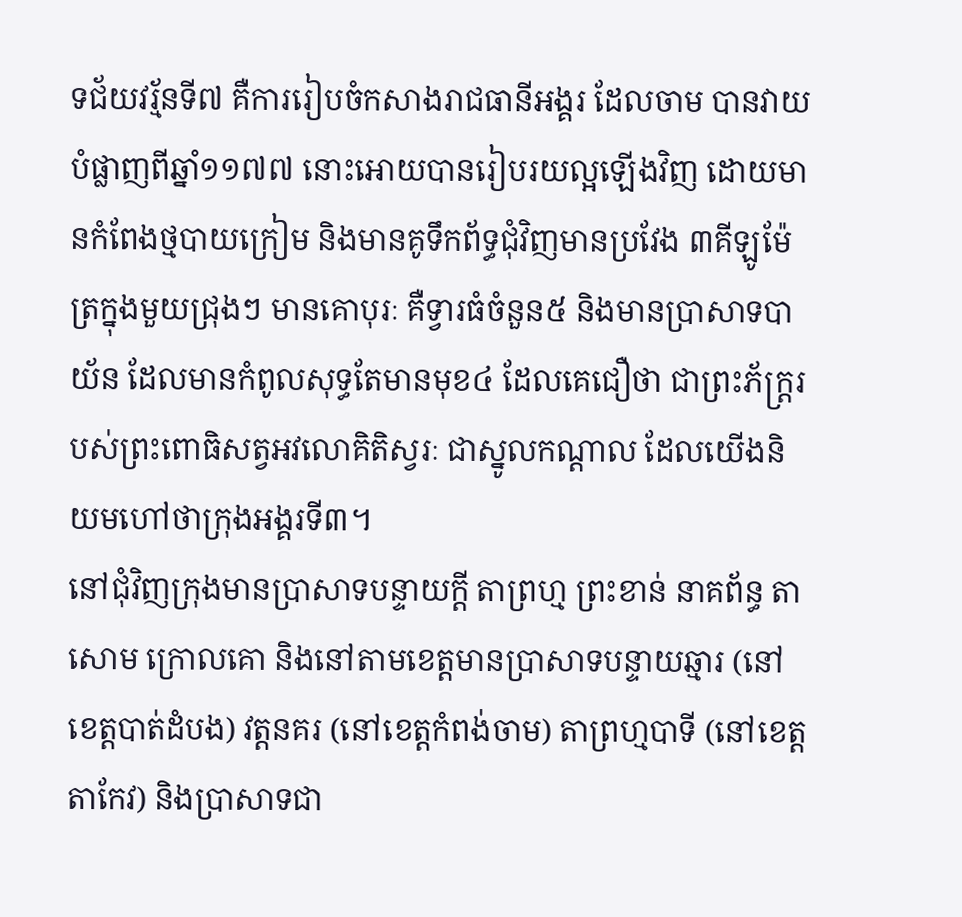ទជ័យវរ្ម័នទី៧ គឺការរៀបចំកសាងរាជធានីអង្គរ ដែលចាម បានវាយបំផ្លាញពីឆ្នាំ១១៧៧ នោះអោយបានរៀបរយល្អឡើងវិញ ដោយមានកំពែងថ្មបាយក្រៀម និងមានគូទឹកព័ទ្ធជុំវិញមានប្រវែង ៣គីឡូម៉ែត្រក្នុងមួយជ្រុងៗ មានគោបុរៈ គឺទ្វារធំចំនួន៥ និងមានប្រាសាទបាយ័ន ដែលមានកំពូលសុទ្ធតែមានមុខ៤ ដែលគេជឿថា ជាព្រះភ័ក្ត្ររបស់ព្រះពោធិសត្វអវលោគិតិស្វរៈ ជាស្នូលកណ្ដាល ដែលយើងនិយមហៅថាក្រុងអង្គរទី៣។
នៅជុំវិញក្រុងមានប្រាសាទបន្ទាយក្ដី តាព្រហ្ម ព្រះខាន់ នាគព័ន្ធ តាសោម ក្រោលគោ និងនៅតាមខេត្តមានប្រាសាទបន្ទាយឆ្មារ (នៅខេត្តបាត់ដំបង) វត្តនគរ (នៅខេត្តកំពង់ចាម) តាព្រហ្មបាទី (នៅខេត្តតាកែវ) និងប្រាសាទជា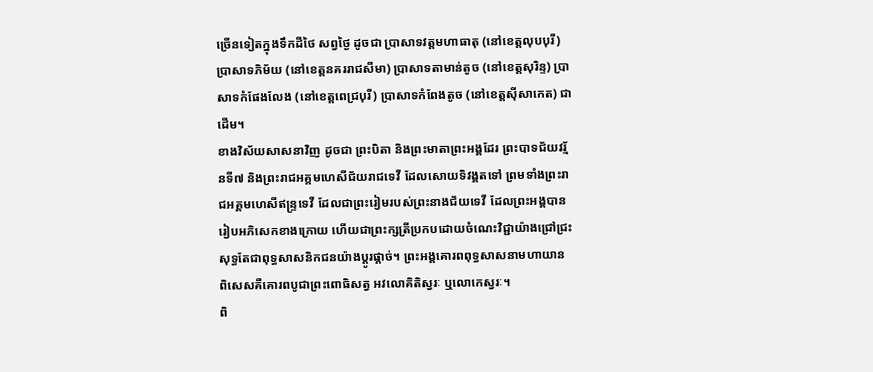ច្រើនទៀតក្នុងទឹកដីថៃ សព្វថ្ងៃ ដូចជា ប្រាសាទវត្តមហាធាតុ (នៅខេត្តលុបបុរី) ប្រាសាទភិម័យ (នៅខេត្តនគររាជសីមា) ប្រាសាទតាមាន់តូច (នៅខេត្តសុរិន្ទ) ប្រាសាទកំផែងលែង (នៅខេត្តពេជ្របុរី) ប្រាសាទកំពែងតូច (នៅខេត្តស៊ីសាកេត) ជាដើម។
ខាងវិស័យសាសនាវិញ ដូចជា ព្រះបិតា និងព្រះមាតាព្រះអង្គដែរ ព្រះបាទជ័យវរ្ម័នទី៧ និងព្រះរាជអគ្គមហេសីជ័យរាជទេវី ដែលសោយទិវង្គតទៅ ព្រមទាំងព្រះរាជអគ្គមហេសីឥន្ទ្រទេវី ដែលជាព្រះរៀមរបស់ព្រះនាងជ័យទេវី ដែលព្រះអង្គបានរៀបអភិសេកខាងក្រោយ ហើយជាព្រះក្សត្រីប្រកបដោយចំណេះវិជ្ជាយ៉ាងជ្រៅជ្រះ សុទ្ធតែជាពុទ្ធសាសនិកជនយ៉ាងប្ដូរផ្តាច់។ ព្រះអង្គគោរពពុទ្ធសាសនាមហាយាន ពិសេសគឺគោរពបូជាព្រះពោធិសត្វ អវលោគិតិស្វរៈ ឬលោកេស្វរៈ។
ពិ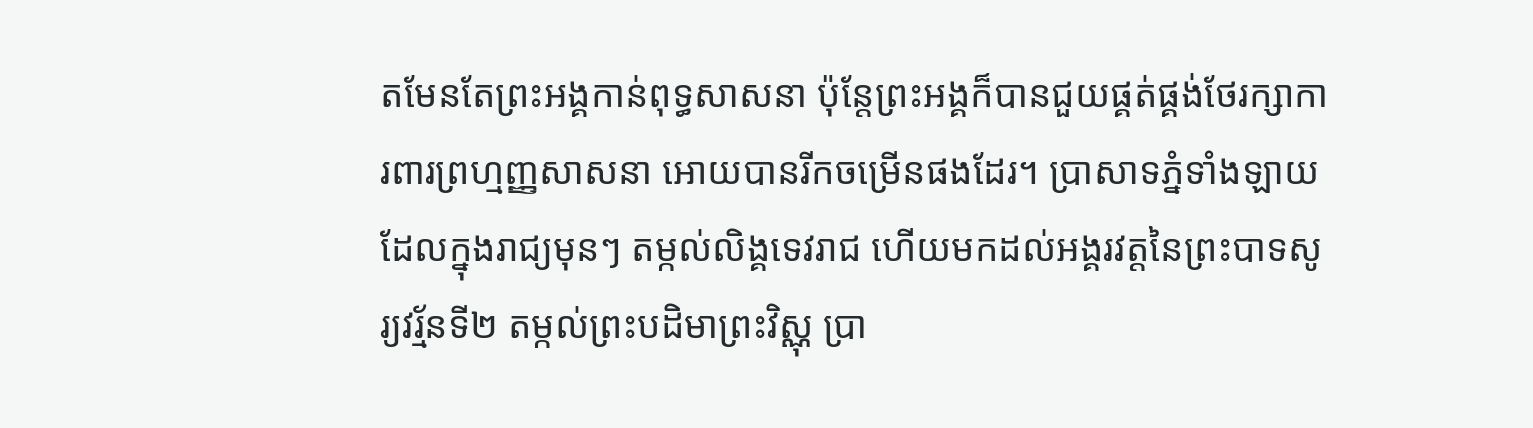តមែនតែព្រះអង្គកាន់ពុទ្ធសាសនា ប៉ុន្តែព្រះអង្គក៏បានជួយផ្គត់ផ្គង់ថែរក្សាការពារព្រហ្មញ្ញសាសនា អោយបានរីកចម្រើនផងដែរ។ ប្រាសាទភ្នំទាំងឡាយដែលក្នុងរាជ្យមុនៗ តម្កល់លិង្គទេវរាជ ហើយមកដល់អង្គរវត្តនៃព្រះបាទសូរ្យវរ្ម័នទី២ តម្កល់ព្រះបដិមាព្រះវិស្ណុ ប្រា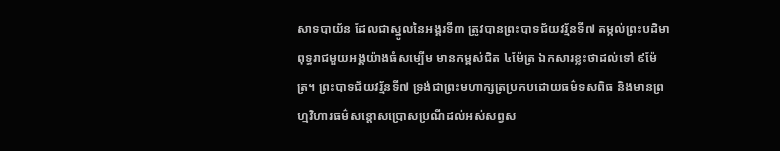សាទបាយ័ន ដែលជាស្នូលនៃអង្គរទី៣ ត្រូវបានព្រះបាទជ័យវរ្ម័នទី៧ តម្កល់ព្រះបដិមាពុទ្ធរាជមួយអង្គយ៉ាងធំសម្បើម មានកម្ពស់ជិត ៤ម៉ែត្រ ឯកសារខ្លះថាដល់ទៅ ៩ម៉ែត្រ។ ព្រះបាទជ័យវរ្ម័នទី៧ ទ្រង់ជាព្រះមហាក្សត្រប្រកបដោយធម៌ទសពិធ និងមានព្រហ្មវិហារធម៌សន្តោសប្រោសប្រណីដល់អស់សព្វស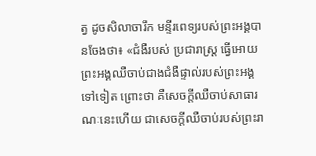ត្វ ដូចសិលាចារឹក មន្ទីរពេទ្យរបស់ព្រះអង្គបានចែងថា៖ «ជំងឺរបស់ ប្រជារាស្ត្រ ធ្វើអោយព្រះអង្គឈឺចាប់ជាងជំងឺផ្ទាល់របស់ព្រះអង្គទៅទៀត ព្រោះថា គឺសេចក្តីឈឺចាប់សាធារណៈនេះហើយ ជាសេចក្តីឈឺចាប់របស់ព្រះរា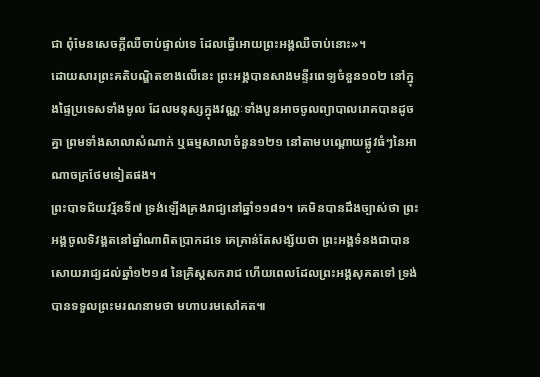ជា ពុំមែនសេចក្តីឈឺចាប់ផ្ទាល់ទេ ដែលធ្វើអោយព្រះអង្គឈឺចាប់នោះ»។
ដោយសារព្រះគតិបណ្ឌិតខាងលើនេះ ព្រះអង្គបានសាងមន្ទីរពេទ្យចំនួន១០២ នៅក្នុងផ្ទៃប្រទេសទាំងមូល ដែលមនុស្សក្នុងវណ្ណៈទាំងបួនអាចចូលព្យាបាលរោគបានដូចគ្នា ព្រមទាំងសាលាសំណាក់ ឬធម្មសាលាចំនួន១២១ នៅតាមបណ្តោយផ្លូវធំៗនៃអាណាចក្រថែមទៀតផង។
ព្រះបាទជ័យវរ្ម័នទី៧ ទ្រង់ឡើងគ្រងរាជ្យនៅឆ្នាំ១១៨១។ គេមិនបានដឹងច្បាស់ថា ព្រះអង្គចូលទិវង្គតនៅឆ្នាំណាពិតប្រាកដទេ គេគ្រាន់តែសង្ស័យថា ព្រះអង្គទំនងជាបានសោយរាជ្យដល់ឆ្នាំ១២១៨ នៃគ្រិស្ដសករាជ ហើយពេលដែលព្រះអង្គសុគតទៅ ទ្រង់បានទទួលព្រះមរណនាមថា មហាបរមសៅគត៕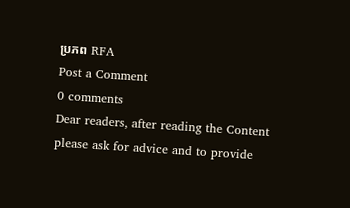ប្រភព RFA
Post a Comment
0 comments
Dear readers, after reading the Content please ask for advice and to provide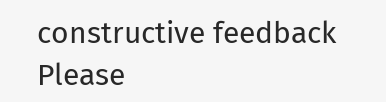constructive feedback Please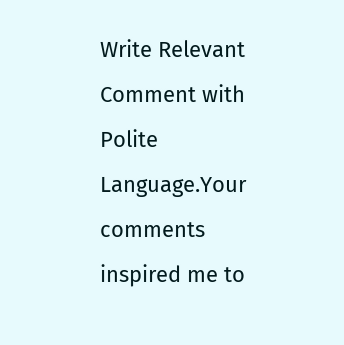Write Relevant Comment with Polite Language.Your comments inspired me to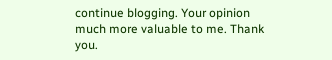continue blogging. Your opinion much more valuable to me. Thank you.